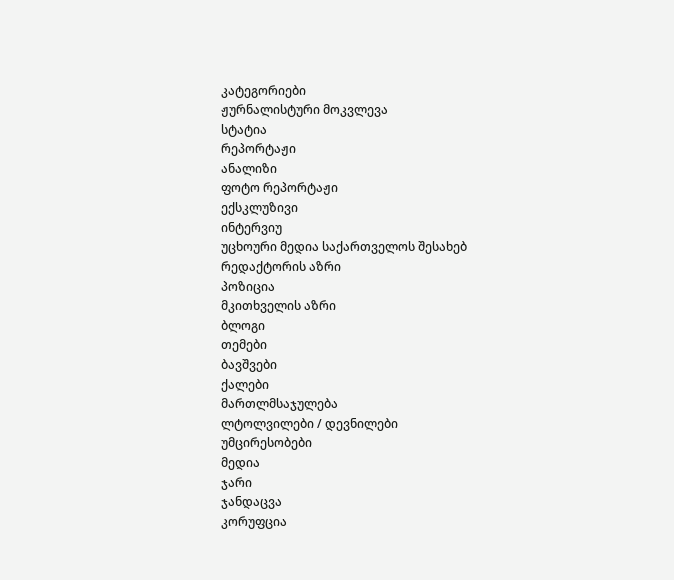კატეგორიები
ჟურნალისტური მოკვლევა
სტატია
რეპორტაჟი
ანალიზი
ფოტო რეპორტაჟი
ექსკლუზივი
ინტერვიუ
უცხოური მედია საქართველოს შესახებ
რედაქტორის აზრი
პოზიცია
მკითხველის აზრი
ბლოგი
თემები
ბავშვები
ქალები
მართლმსაჯულება
ლტოლვილები / დევნილები
უმცირესობები
მედია
ჯარი
ჯანდაცვა
კორუფცია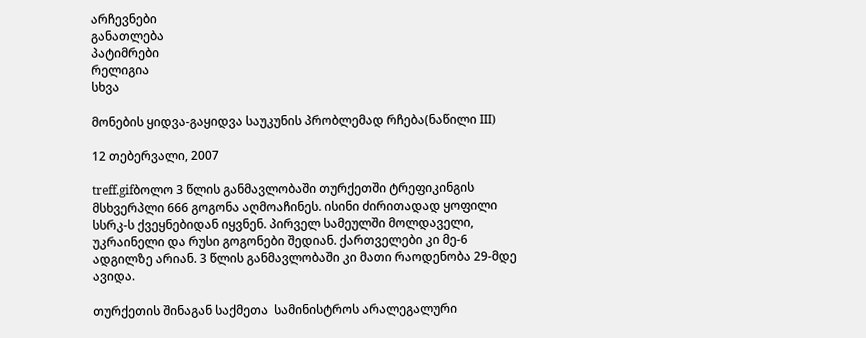არჩევნები
განათლება
პატიმრები
რელიგია
სხვა

მონების ყიდვა-გაყიდვა საუკუნის პრობლემად რჩება(ნაწილი III)

12 თებერვალი, 2007

treff.gifბოლო 3 წლის განმავლობაში თურქეთში ტრეფიკინგის მსხვერპლი 666 გოგონა აღმოაჩინეს. ისინი ძირითადად ყოფილი სსრკ-ს ქვეყნებიდან იყვნენ. პირველ სამეულში მოლდაველი, უკრაინელი და რუსი გოგონები შედიან. ქართველები კი მე-6 ადგილზე არიან. 3 წლის განმავლობაში კი მათი რაოდენობა 29-მდე ავიდა.

თურქეთის შინაგან საქმეთა  სამინისტროს არალეგალური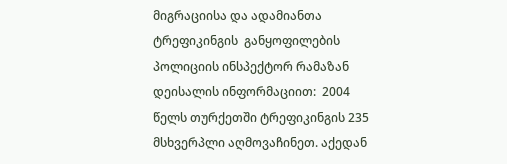მიგრაციისა და ადამიანთა ტრეფიკინგის  განყოფილების პოლიციის ინსპექტორ რამაზან დეისალის ინფორმაციით:  2004 წელს თურქეთში ტრეფიკინგის 235 მსხვერპლი აღმოვაჩინეთ. აქედან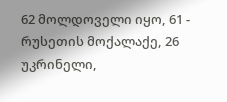62 მოლდოველი იყო, 61 - რუსეთის მოქალაქე, 26 უკრინელი,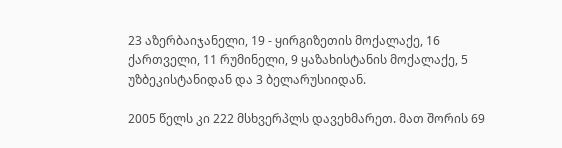23 აზერბაიჯანელი, 19 - ყირგიზეთის მოქალაქე, 16 ქართველი, 11 რუმინელი, 9 ყაზახისტანის მოქალაქე, 5 უზბეკისტანიდან და 3 ბელარუსიიდან.

2005 წელს კი 222 მსხვერპლს დავეხმარეთ. მათ შორის 69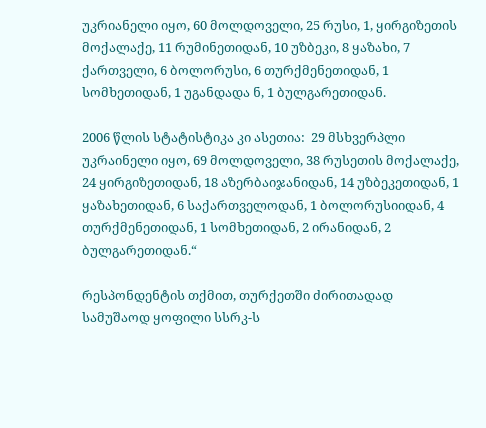უკრიანელი იყო, 60 მოლდოველი, 25 რუსი, 1, ყირგიზეთის მოქალაქე, 11 რუმინეთიდან, 10 უზბეკი, 8 ყაზახი, 7 ქართველი, 6 ბოლორუსი, 6 თურქმენეთიდან, 1 სომხეთიდან, 1 უგანდადა ნ, 1 ბულგარეთიდან.

2006 წლის სტატისტიკა კი ასეთია:  29 მსხვერპლი უკრაინელი იყო, 69 მოლდოველი, 38 რუსეთის მოქალაქე, 24 ყირგიზეთიდან, 18 აზერბაიჯანიდან, 14 უზბეკეთიდან, 1 ყაზახეთიდან, 6 საქართველოდან, 1 ბოლორუსიიდან, 4 თურქმენეთიდან, 1 სომხეთიდან, 2 ირანიდან, 2 ბულგარეთიდან.“

რესპონდენტის თქმით, თურქეთში ძირითადად სამუშაოდ ყოფილი სსრკ-ს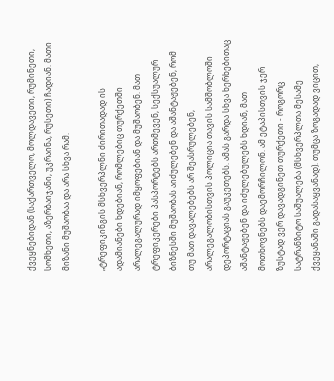ქვეყნებიდან (საქართველო, მოლდავეთი, რუმინეთი, სომხეთი, აზერბაიჯანი, უკრაინა, რუსეთი) ჩადიან. მათი მიზანი მუშაობაა და არა სხვა რამ.

„ტრეფიკინგის მსხვერპლნი ძირითადად ის ადამიანები ხდებიან, რომლებიც თურქეთში არალეგალურად იმყოფებიან და მუშაობენ. მათ ტრეფიკერები პასპორტებს ართმევენ, სექსუალურ ბიზნესში მუშაობას აიძულებენ და აშანტაჟებენ, რომ თუ მათ დავალებებს არ შეასრულებენ, არალეგალობისთვის პოლიცია თავის სამშობლოში დეპორტაციას გაუკეთებს. ამას გარდა სხვა ხერხებითაც აშანტაჟებენ და იძულებულებს ხდიან, მათ მოთხოვნებს დაემორჩილონ. ამ ეტაპისთვის ჯერ ზუსტად ვერ დავადგინეთ თურქეთი - როგორც სატრანზიტო საშუალება (მსხვერპლთა მესამე ქვეყანაში გადასაყვანად). თუმცა ზოგადად ვიცით,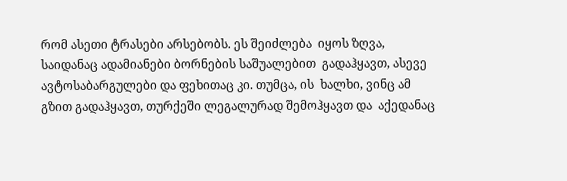რომ ასეთი ტრასები არსებობს. ეს შეიძლება  იყოს ზღვა, საიდანაც ადამიანები ბორნების საშუალებით  გადაჰყავთ, ასევე ავტოსაბარგულები და ფეხითაც კი. თუმცა, ის  ხალხი, ვინც ამ გზით გადაჰყავთ, თურქეში ლეგალურად შემოჰყავთ და  აქედანაც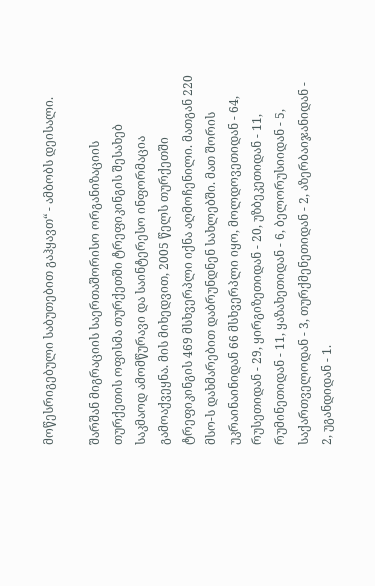მოწესრიგებული საბუთებით გაჰყავთ“ - ამბობს დეისალი.

შარშან მიგრაციის საერთაშორისო ორგანიზაციის თურქეთის ოფისმა თურქეთში ტრეფიკინგის შესახებ საკმაოდ ამომწურავი და საინტერესო ინფორმაცია გამოაქვეყნა. მის მიხედვით, 2005 წელს თურქეთში ტრეფიკინგის 469 მსხვერპლი იქნა აღმოჩენილი. მათგან 220 მსო-ს დახმარებით დაბრუნდნენ სახლებში. მათ შორის უკრაინაინიდან 66 მსხვერპლი იყო, მოლდოვეთიდან - 64, რუსეთიდან - 29, ყირგიზეთიდან - 20, უზბეკეთიდან - 11, რუმინეთიდან - 11, ყაზახეთიდან - 6, ბელორუსიიდან - 5, საქართველოდან - 3, თურქმენეთიდან - 2, აზერბაიჯანიდან - 2, უგანდიდან - 1.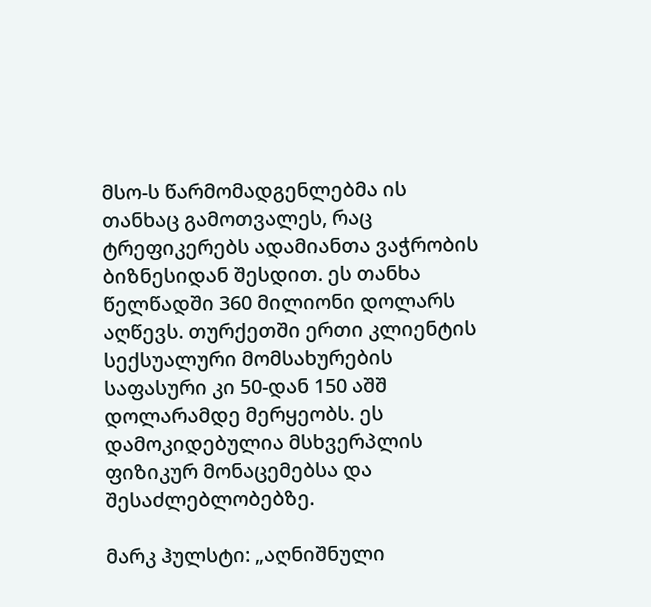მსო-ს წარმომადგენლებმა ის თანხაც გამოთვალეს, რაც ტრეფიკერებს ადამიანთა ვაჭრობის ბიზნესიდან შესდით. ეს თანხა წელწადში 360 მილიონი დოლარს აღწევს. თურქეთში ერთი კლიენტის სექსუალური მომსახურების საფასური კი 50-დან 150 აშშ დოლარამდე მერყეობს. ეს დამოკიდებულია მსხვერპლის ფიზიკურ მონაცემებსა და შესაძლებლობებზე.

მარკ ჰულსტი: „აღნიშნული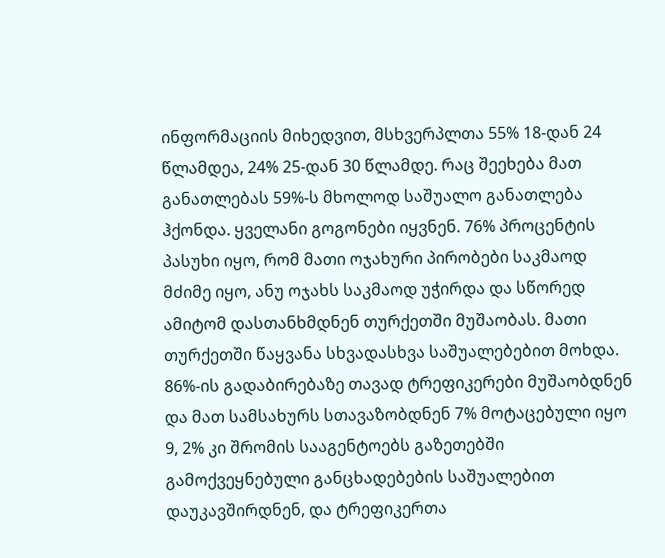ინფორმაციის მიხედვით, მსხვერპლთა 55% 18-დან 24 წლამდეა, 24% 25-დან 30 წლამდე. რაც შეეხება მათ განათლებას 59%-ს მხოლოდ საშუალო განათლება ჰქონდა. ყველანი გოგონები იყვნენ. 76% პროცენტის პასუხი იყო, რომ მათი ოჯახური პირობები საკმაოდ მძიმე იყო, ანუ ოჯახს საკმაოდ უჭირდა და სწორედ ამიტომ დასთანხმდნენ თურქეთში მუშაობას. მათი თურქეთში წაყვანა სხვადასხვა საშუალებებით მოხდა. 86%-ის გადაბირებაზე თავად ტრეფიკერები მუშაობდნენ და მათ სამსახურს სთავაზობდნენ 7% მოტაცებული იყო 9, 2% კი შრომის სააგენტოებს გაზეთებში გამოქვეყნებული განცხადებების საშუალებით დაუკავშირდნენ, და ტრეფიკერთა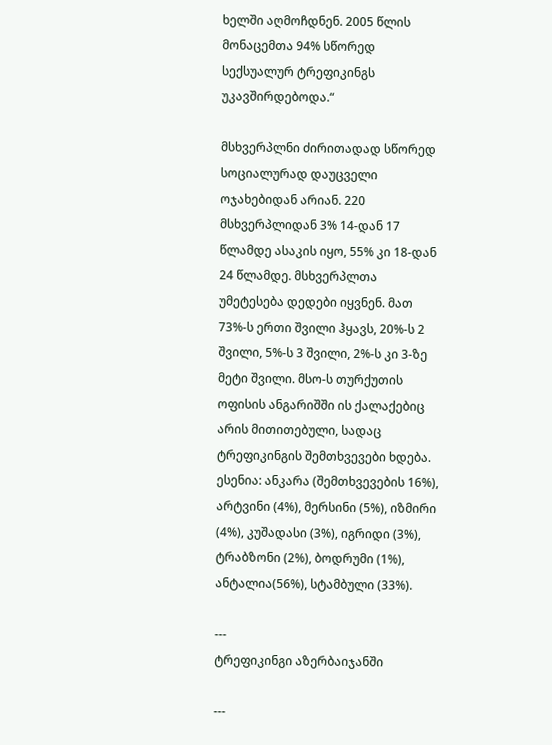ხელში აღმოჩდნენ. 2005 წლის მონაცემთა 94% სწორედ სექსუალურ ტრეფიკინგს უკავშირდებოდა.“

მსხვერპლნი ძირითადად სწორედ სოციალურად დაუცველი ოჯახებიდან არიან. 220 მსხვერპლიდან 3% 14-დან 17 წლამდე ასაკის იყო, 55% კი 18-დან 24 წლამდე. მსხვერპლთა უმეტესება დედები იყვნენ. მათ 73%-ს ერთი შვილი ჰყავს, 20%-ს 2 შვილი, 5%-ს 3 შვილი, 2%-ს კი 3-ზე მეტი შვილი. მსო-ს თურქუთის ოფისის ანგარიშში ის ქალაქებიც არის მითითებული, სადაც ტრეფიკინგის შემთხვევები ხდება. ესენია: ანკარა (შემთხვევების 16%), არტვინი (4%), მერსინი (5%), იზმირი (4%), კუშადასი (3%), იგრიდი (3%), ტრაბზონი (2%), ბოდრუმი (1%), ანტალია(56%), სტამბული (33%).

---
ტრეფიკინგი აზერბაიჯანში

---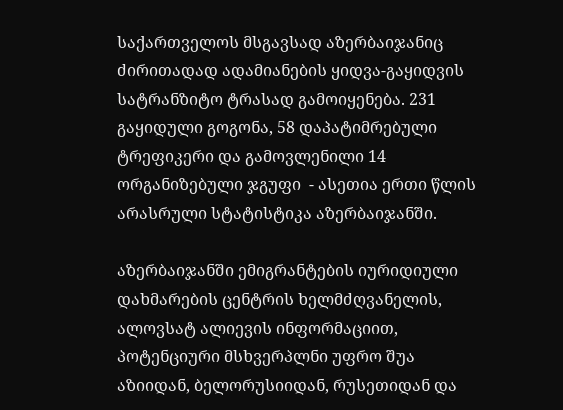საქართველოს მსგავსად აზერბაიჯანიც ძირითადად ადამიანების ყიდვა-გაყიდვის სატრანზიტო ტრასად გამოიყენება. 231 გაყიდული გოგონა, 58 დაპატიმრებული ტრეფიკერი და გამოვლენილი 14 ორგანიზებული ჯგუფი  - ასეთია ერთი წლის არასრული სტატისტიკა აზერბაიჯანში.

აზერბაიჯანში ემიგრანტების იურიდიული დახმარების ცენტრის ხელმძღვანელის, ალოვსატ ალიევის ინფორმაციით, პოტენციური მსხვერპლნი უფრო შუა აზიიდან, ბელორუსიიდან, რუსეთიდან და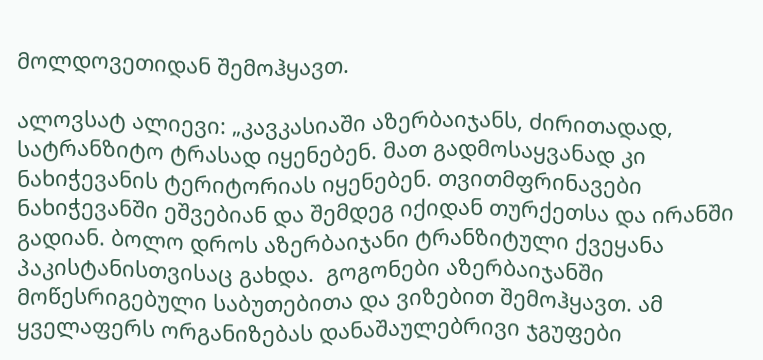მოლდოვეთიდან შემოჰყავთ.

ალოვსატ ალიევი: „კავკასიაში აზერბაიჯანს, ძირითადად, სატრანზიტო ტრასად იყენებენ. მათ გადმოსაყვანად კი ნახიჭევანის ტერიტორიას იყენებენ. თვითმფრინავები ნახიჭევანში ეშვებიან და შემდეგ იქიდან თურქეთსა და ირანში გადიან. ბოლო დროს აზერბაიჯანი ტრანზიტული ქვეყანა პაკისტანისთვისაც გახდა.  გოგონები აზერბაიჯანში მოწესრიგებული საბუთებითა და ვიზებით შემოჰყავთ. ამ ყველაფერს ორგანიზებას დანაშაულებრივი ჯგუფები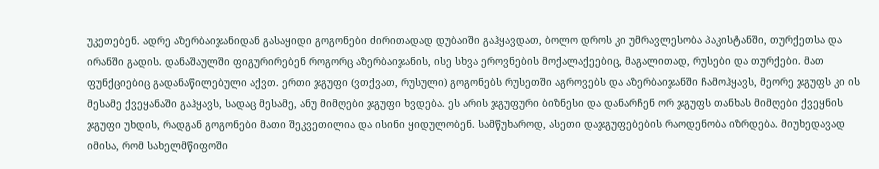უკეთებენ. ადრე აზერბაიჯანიდან გასაყიდი გოგონები ძირითადად დუბაიში გაჰყავდათ, ბოლო დროს კი უმრავლესობა პაკისტანში, თურქეთსა და ირანში გადის. დანაშაულში ფიგურირებენ როგორც აზერბაიჯანის, ისე სხვა ეროვნების მოქალაქეებიც, მაგალითად, რუსები და თურქები. მათ ფუნქციებიც გადანაწილებული აქვთ. ერთი ჯგუფი (ვთქვათ, რუსული) გოგონებს რუსეთში აგროვებს და აზერბაიჯანში ჩამოჰყავს, მეორე ჯგუფს კი ის მესამე ქვეყანაში გაჰყავს, სადაც მესამე, ანუ მიმღები ჯგუფი ხვდება. ეს არის ჯგუფური ბიზნესი და დანარჩენ ორ ჯგუფს თანხას მიმღები ქვეყნის ჯგუფი უხდის, რადგან გოგონები მათი შეკვეთილია და ისინი ყიდულობენ. სამწუხაროდ, ასეთი დაჯგუფებების რაოდენობა იზრდება. მიუხედავად იმისა, რომ სახელმწიფოში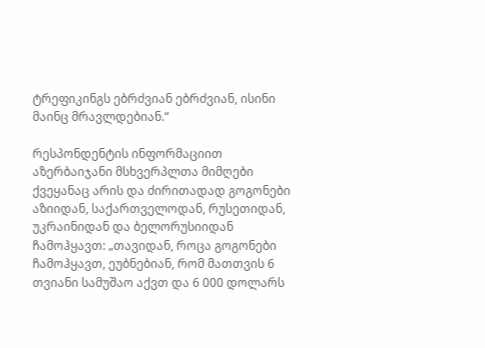ტრეფიკინგს ებრძვიან ებრძვიან, ისინი მაინც მრავლდებიან.“

რესპონდენტის ინფორმაციით აზერბაიჯანი მსხვერპლთა მიმღები ქვეყანაც არის და ძირითადად გოგონები აზიიდან, საქართველოდან, რუსეთიდან, უკრაინიდან და ბელორუსიიდან ჩამოჰყავთ: „თავიდან, როცა გოგონები ჩამოჰყავთ, ეუბნებიან, რომ მათთვის 6 თვიანი სამუშაო აქვთ და 6 000 დოლარს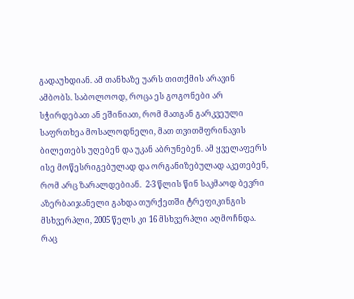გადაუხდიან. ამ თანხაზე უარს თითქმის არავინ ამბობს. საბოლოოდ, როცა ეს გოგონები არ სჭირდებათ ან ეშინიათ, რომ მათგან გარკვეული საფრთხეა მოსალოდნელი, მათ თვითმფრინავის ბილეთებს უღებენ და უკან აბრუნებენ. ამ ყველაფერს ისე მოწესრიგებულად და ორგანიზებულად აკეთებენ, რომ არც ზარალდებიან.  2-3 წლის წინ საკმაოდ ბევრი აზერბაიჯანელი გახდა თურქეთში ტრეფიკინგის მსხვერპლი, 2005 წელს კი 16 მსხვერპლი აღმოჩნდა. რაც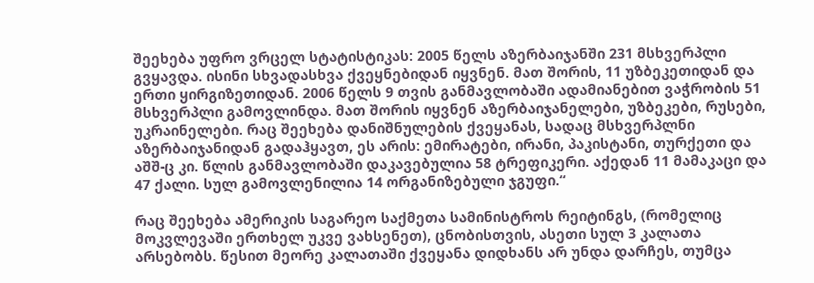შეეხება უფრო ვრცელ სტატისტიკას: 2005 წელს აზერბაიჯანში 231 მსხვერპლი გვყავდა. ისინი სხვადასხვა ქვეყნებიდან იყვნენ. მათ შორის, 11 უზბეკეთიდან და ერთი ყირგიზეთიდან. 2006 წელს 9 თვის განმავლობაში ადამიანებით ვაჭრობის 51 მსხვერპლი გამოვლინდა. მათ შორის იყვნენ აზერბაიჯანელები, უზბეკები, რუსები, უკრაინელები. რაც შეეხება დანიშნულების ქვეყანას, სადაც მსხვერპლნი აზერბაიჯანიდან გადაჰყავთ, ეს არის: ემირატები, ირანი, პაკისტანი, თურქეთი და აშშ-ც კი. წლის განმავლობაში დაკავებულია 58 ტრეფიკერი. აქედან 11 მამაკაცი და 47 ქალი. სულ გამოვლენილია 14 ორგანიზებული ჯგუფი.“

რაც შეეხება ამერიკის საგარეო საქმეთა სამინისტროს რეიტინგს, (რომელიც მოკვლევაში ერთხელ უკვე ვახსენეთ), ცნობისთვის, ასეთი სულ 3 კალათა არსებობს. წესით მეორე კალათაში ქვეყანა დიდხანს არ უნდა დარჩეს, თუმცა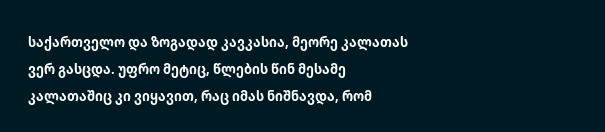საქართველო და ზოგადად კავკასია, მეორე კალათას ვერ გასცდა. უფრო მეტიც, წლების წინ მესამე კალათაშიც კი ვიყავით, რაც იმას ნიშნავდა, რომ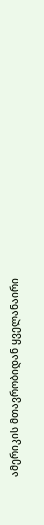ამერიკის მთავრობიდან ყველანაირი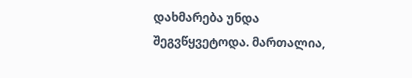დახმარება უნდა შეგვწყვეტოდა. მართალია,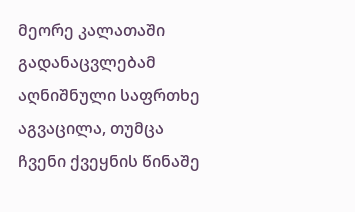მეორე კალათაში გადანაცვლებამ აღნიშნული საფრთხე აგვაცილა, თუმცა ჩვენი ქვეყნის წინაშე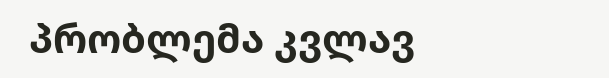პრობლემა კვლავ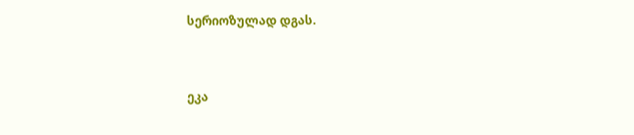სერიოზულად დგას.


ეკა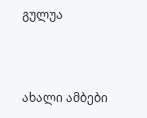გულუა



ახალი ამბები